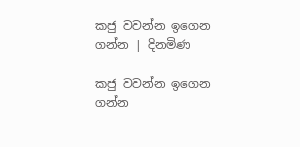කජු වවන්න ඉගෙන ගන්න | දිනමිණ

කජු වවන්න ඉගෙන ගන්න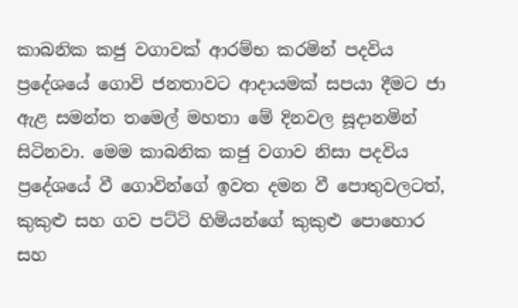කාබනික කජු වගාවක් ආරම්භ කරමින් පදවිය ප්‍රදේශයේ ගොවි ජනතාවට ආදායමක් සපයා දීමට ජා ඇළ සමන්ත තමෙල් මහතා මේ දිනවල සූදානමින් සිටිනවා. මෙම කාබනික කජු වගාව නිසා පදවිය ප්‍රදේශයේ වී ගොවින්ගේ ඉවත දමන වී පොතුවලටත්, කුකුළු සහ ගව පට්ටි හිමියන්ගේ කුකුළු පොහොර සහ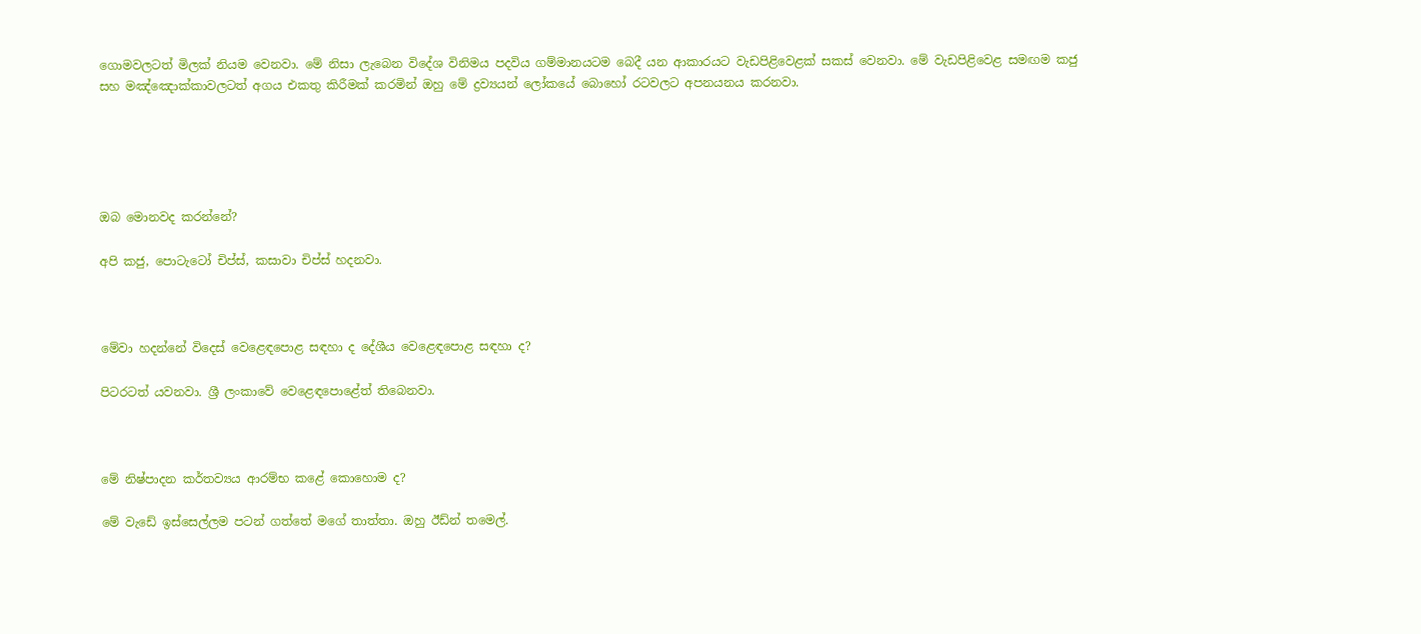ගොමවලටත් මිලක් නියම වෙනවා. මේ නිසා ලැබෙන විදේශ විනිමය පදවිය ගම්මානයටම බෙදී යන ආකාරයට වැඩපිළිවෙළක් සකස් වෙනවා. මේ වැඩපිළිවෙළ සමඟම කජු සහ මඤ්ඤොක්කාවලටත් අගය එකතු කිරීමක් කරමින් ඔහු මේ ද්‍රව්‍යයන් ලෝකයේ බොහෝ රටවලට අපනයනය කරනවා.





ඔබ මොනවද කරන්නේ?

අපි කජු, පොටැටෝ චිප්ස්, කසාවා චිප්ස් හදනවා.



මේවා හදන්නේ විදෙස් වෙළෙඳපොළ සඳහා ද දේශීය වෙළෙඳපොළ සඳහා ද?

පිටරටත් යවනවා. ශ්‍රී ලංකාවේ වෙළෙඳපොළේත් තිබෙනවා.



මේ නිෂ්පාදන කර්තව්‍යය ආරම්භ කළේ කොහොම ද?

මේ වැඩේ ඉස්සෙල්ලම පටන් ගත්තේ මගේ තාත්තා. ඔහු ඊඩ්න් තමෙල්.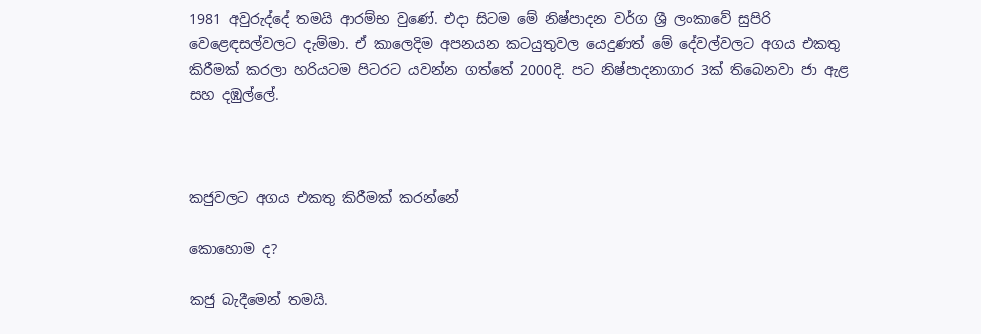1981 අවුරුද්දේ තමයි ආරම්භ වුණේ. එදා සිටම මේ නිෂ්පාදන වර්ග ශ්‍රී ලංකාවේ සුපිරි වෙළෙඳසල්වලට දැම්මා. ඒ කාලෙදිම අපනයන කටයුතුවල යෙදුණත් මේ දේවල්වලට අගය එකතු කිරීමක් කරලා හරියටම පිටරට යවන්න ගත්තේ 2000දි. පට නිෂ්පාදනාගාර 3ක් තිබෙනවා ජා ඇළ සහ දඹුල්ලේ.



කජුවලට අගය එකතු කිරීමක් කරන්නේ

කොහොම ද?

කජු බැදීමෙන් තමයි.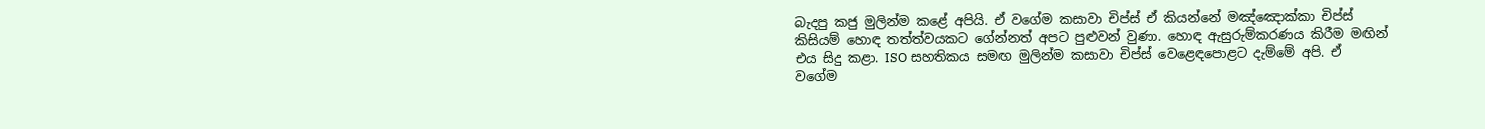බැදපු කජු මුලින්ම කළේ අපියි. ඒ වගේම කසාවා චිප්ස් ඒ කියන්නේ මඤ්ඤොක්කා චිප්ස් කිසියම් හොඳ තත්ත්වයකට ගේන්නත් අපට පුළුවන් වුණා. හොඳ ඇසුරුම්කරණය කිරීම මඟින් එය සිදු කළා. ISO සහතිකය සමඟ මුලින්ම කසාවා චිප්ස් වෙළෙඳපොළට දැම්මේ අපි. ඒ වගේම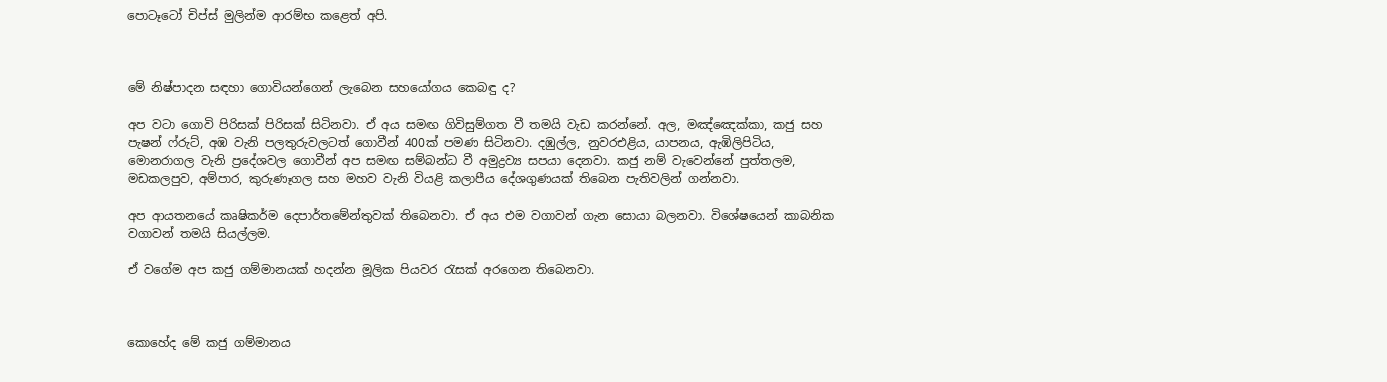පොටෑටෝ චිප්ස් මුලින්ම ආරම්භ කළෙත් අපි.



මේ නිෂ්පාදන සඳහා ගොවියන්ගෙන් ලැබෙන සහයෝගය කෙබඳු ද?

අප වටා ගොවි පිරිසක් පිරිසක් සිටිනවා. ඒ අය සමඟ ගිවිසුම්ගත වී තමයි වැඩ කරන්නේ. අල, මඤ්ඤෙක්කා, කජු සහ පැෂන් ෆ්රුට්, අඹ වැනි පලතුරුවලටත් ගොවීන් 400ක් පමණ සිටිනවා. දඹුල්ල, නුවරඑළිය, යාපනය, ඇඹිලිපිටිය, මොනරාගල‍ වැනි ප්‍රදේශවල ගොවීන් අප සමඟ සම්බන්ධ වී අමුද්‍රව්‍ය සපයා දෙනවා. කජු නම් වැවෙන්නේ පුත්තලම, මඩකලපුව, අම්පාර, කුරුණෑගල සහ මහව වැනි වියළි කලාපීය දේශගුණයක් තිබෙන පැතිවලින් ගන්නවා.

අප ආයතනයේ කෘෂිකර්ම දෙපාර්තමේන්තුවක් තිබෙනවා. ඒ අය එම වගාවන් ගැන සොයා බලනවා. විශේෂයෙන් කාබනික වගාවන් තමයි සියල්ලම.

ඒ වගේම අප කජු ගම්මානයක් හදන්න මූලික පියවර රැසක් අරගෙන තිබෙනවා.



කොහේද මේ කජු ගම්මානය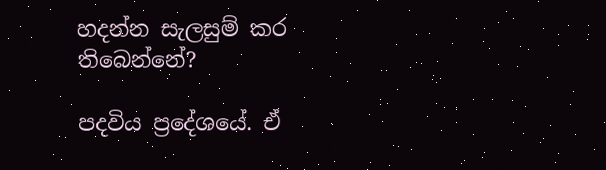හදන්න සැලසුම් කර තිබෙන්නේ?

පදවිය ප්‍රදේශයේ. ඒ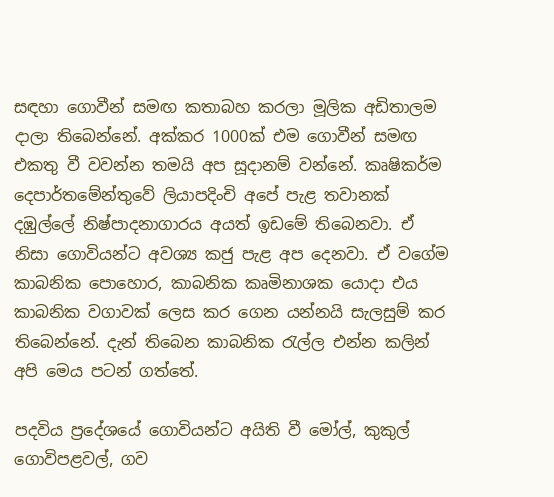සඳහා ගොවීන් සමඟ කතාබහ කරලා මූලික අඩිතාලම දාලා තිබෙන්නේ. අක්කර 1000ක් එම ගොවීන් සමඟ එකතු වී වවන්න තමයි අප සූදානම් වන්නේ. කෘෂිකර්ම දෙපාර්තමේන්තුවේ ලියාපදිංචි අපේ පැළ තවානක් දඹුල්ලේ නිෂ්පාදනාගාරය අයත් ඉඩමේ තිබෙනවා. ඒ නිසා ගොවියන්ට අවශ්‍ය කජු පැළ අප දෙනවා. ඒ වගේම කාබනික පොහොර, කාබනික කෘමිනාශක යොදා එය කාබනික වගාවක් ලෙස කර ගෙන යන්නයි සැලසුම් කර තිබෙන්නේ. දැන් තිබෙන කාබනික රැල්ල එන්න කලින් අපි මෙය පටන් ගත්තේ.

පදවිය ප්‍රදේශයේ ගොවියන්ට අයිති වී මෝල්, කුකුල් ගොවිපළවල්, ගව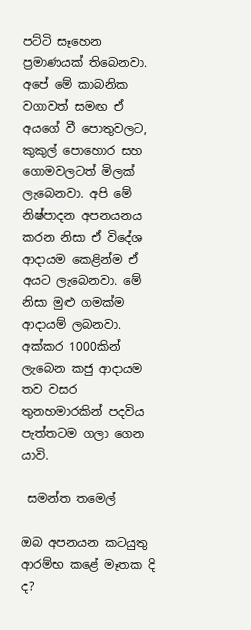පට්ටි සෑහෙන ප්‍රමාණයක් තිබෙනවා. අපේ මේ කාබනික වගාවත් සමඟ ඒ අයගේ වී පොතුවලට, කුකුල් පොහොර සහ ගොමවලටත් මිලක් ලැබෙනවා. අපි මේ නිෂ්පාදන අපනයනය කරන නිසා ඒ විදේශ ආදායම කෙළින්ම ඒ අයට ලැබෙනවා. මේ නිසා මුළු ගමක්ම ආදායම් ලබනවා. අක්කර 1000කින් ලැබෙන කජු ආදායම තව වසර තුනහමාරකින් පදවිය පැත්තටම ගලා ගෙන යාවි.

 සමන්ත තමෙල්

ඔබ අපනයන කටයුතු ආරම්භ කළේ මෑතක දි ද?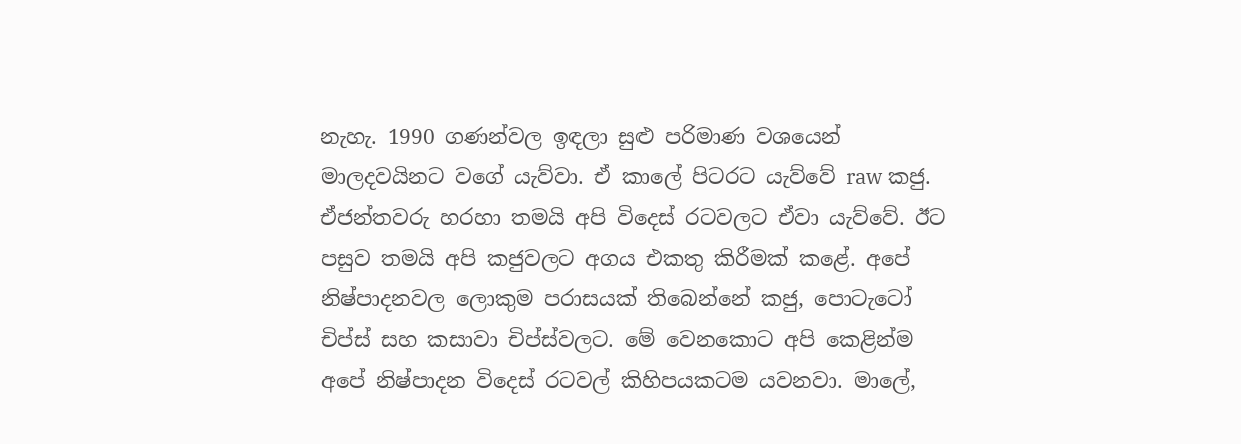නැහැ. 1990 ගණන්වල ඉඳලා සුළු පරිමාණ වශයෙන් මාලදවයිනට වගේ යැව්වා. ඒ කාලේ පිටරට යැව්වේ raw කජු. ඒජන්තවරු හරහා තමයි අපි විදෙස් රටවලට ඒවා යැව්වේ. ඊට පසුව තමයි අපි කජුවලට අගය එකතු කිරීමක් කළේ. අපේ නිෂ්පාදනවල ලොකුම පරාසයක් තිබෙන්නේ කජු, පොටැටෝ චිප්ස් සහ කසාවා චිප්ස්වලට. මේ වෙනකොට අපි කෙළින්ම අපේ නිෂ්පාදන විදෙස් රටවල් කිහිපයකටම යවනවා. මාලේ,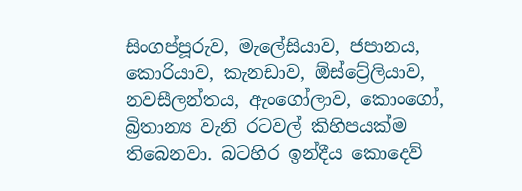සිංගප්පූරුව, මැලේසියාව, ජපානය, කොරියාව, කැනඩාව, ඕස්ට්‍රේලියාව, නවසීලන්තය, ඇංගෝලාව, කොංගෝ, බ්‍රිතාන්‍ය වැනි රටවල් කිහිපයක්ම තිබෙනවා. බටහිර ඉන්දීය කොදෙව්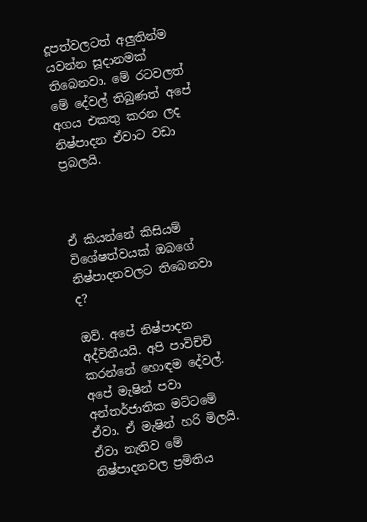දූපත්වලටත් අලුතින්ම යවන්න සූදානමක් තිබෙනවා. මේ රටවලත් මේ දේවල් තිබුණත් අපේ අගය එකතු කරන ලද නිෂ්පාදන ඒවාට වඩා ප්‍රබලයි.



ඒ කියන්නේ කිසියම් විශේෂත්වයක් ඔබගේ නිෂ්පාදනවලට තිබෙනවා ද?

ඔව්. අපේ නිෂ්පාදන අද්විතීයයි. අපි පාවිච්චි කරන්නේ හොඳම දේවල්. අපේ මැෂින් පවා අන්තර්ජාතික මට්ටමේ ඒවා. ඒ මැෂින් හරි මිලයි. ඒවා නැතිව මේ නිෂ්පාදනවල ප්‍රමිතිය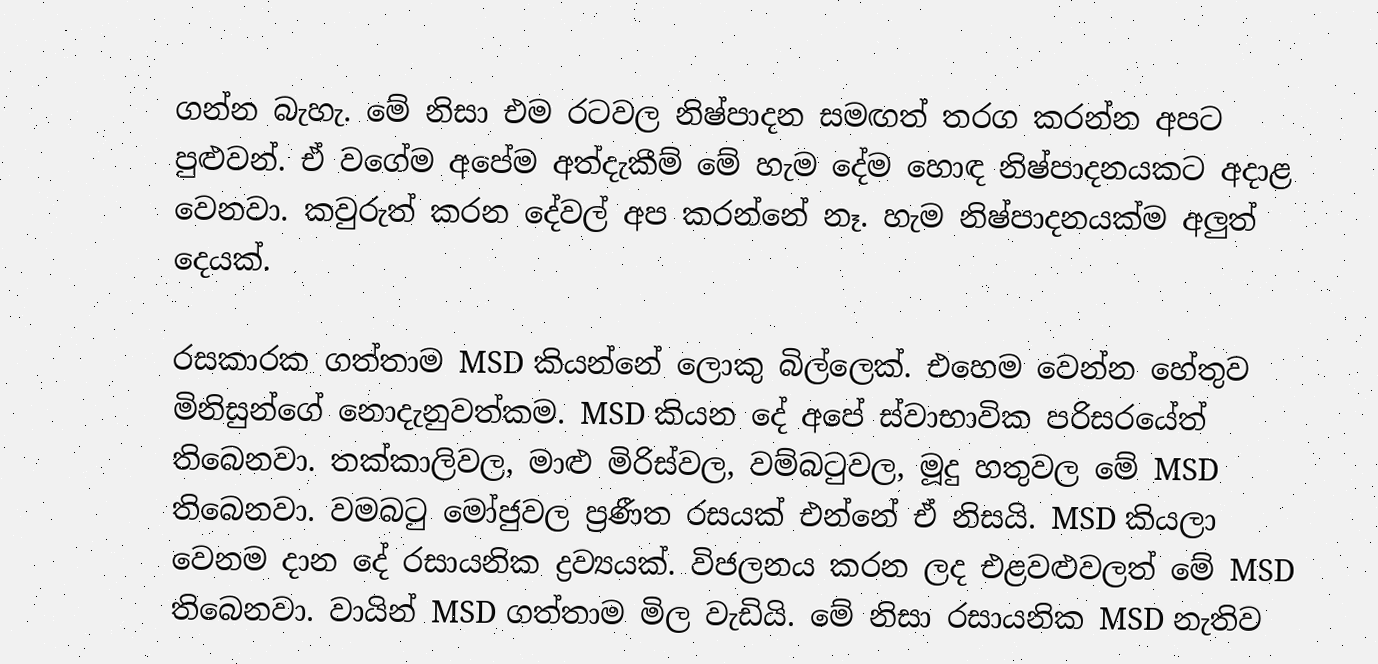ගන්න බැහැ. මේ නිසා එම රටවල නිෂ්පාදන සමඟත් තරග කරන්න අපට පුළුවන්. ඒ වගේම අපේම අත්දැකීම් මේ හැම දේම හොඳ නිෂ්පාදනයකට අදාළ වෙනවා. කවුරුත් කරන දේවල් අප කරන්නේ නෑ. හැම නිෂ්පාදනයක්ම අලුත් දෙයක්.

රසකාරක ගත්තාම MSD කියන්නේ ලොකු බිල්ලෙක්. එහෙම වෙන්න හේතුව මිනිසුන්ගේ නොදැනුවත්කම. MSD කියන දේ අපේ ස්වාභාවික පරිසරයේත් තිබෙනවා. තක්කාලිවල, මාළු මිරිස්වල, වම්බටුවල, මූදු හතුවල මේ MSD තිබෙනවා. වමබටු මෝජුවල ප්‍රණීත රසයක් එන්නේ ඒ නිසයි. MSD කියලා වෙනම දාන දේ රසායනික ද්‍රව්‍යයක්. විජලනය කරන ලද එළවළුවලත් මේ MSD තිබෙනවා. වායින් MSD ගත්තාම මිල වැඩියි. මේ නිසා රසායනික MSD නැතිව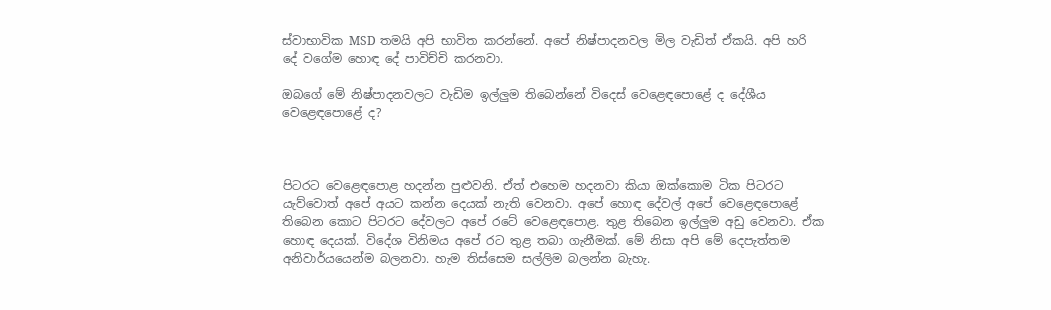ස්වාභාවික MSD තමයි අපි භාවිත කරන්නේ. අපේ නිෂ්පාදනවල මිල වැඩිත් ඒකයි. අපි හරි දේ වගේම හොඳ දේ පාවිච්චි කරනවා.

ඔබගේ මේ නිෂ්පාදනවලට වැඩිම ඉල්ලුම තිබෙන්නේ විදෙස් වෙළෙඳපොළේ ද දේශීය වෙළෙඳපොළේ ද?



පිටරට වෙළෙඳපොළ හදන්න පුළුවනි. ඒත් එහෙම හදනවා කියා ඔක්කොම ටික පිටරට යැව්වොත් අපේ අයට කන්න දෙයක් නැති වෙනවා. අපේ හොඳ දේවල් අපේ වෙළෙඳපොළේ තිබෙන කොට පිටරට දේවලට අපේ රටේ වෙළෙඳපොළ. තුළ තිබෙන ඉල්ලුම අඩු වෙනවා. ඒක හොඳ දෙයක්. විදේශ විනිමය අපේ රට තුළ තබා ගැනීමක්. මේ නිසා අපි මේ දෙපැත්තම අනිවාර්යයෙන්ම බලනවා. හැම තිස්සෙම සල්ලිම බලන්න බැහැ.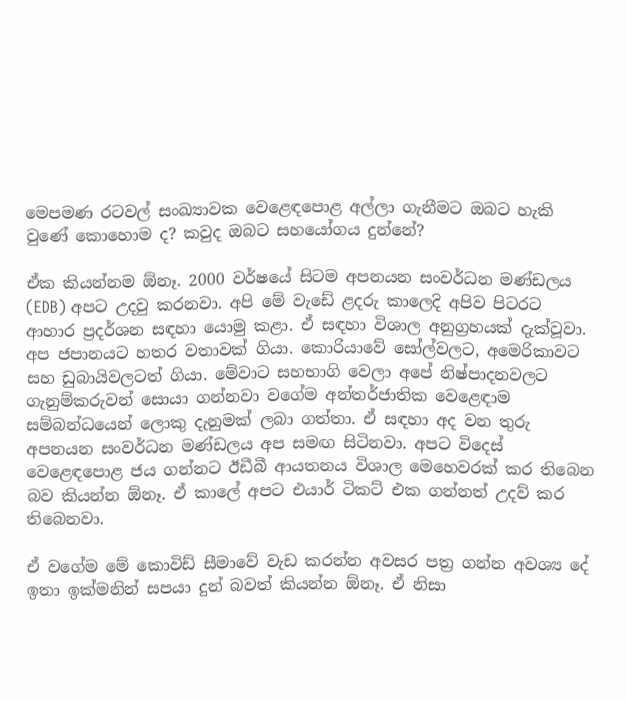මෙපමණ රටවල් සංඛ්‍යාවක වෙළෙඳපොළ අල්ලා ගැනීමට ඔබට හැකි වුණේ කොහොම ද? කවුද ඔබට සහයෝගය දුන්නේ?

ඒක කියන්නම ඕනෑ. 2000 වර්ෂයේ සිටම අපනයන සංවර්ධන මණ්ඩලය (EDB) අපට උදවු කරනවා. අපි මේ වැඩේ ළදරු කාලෙදි අපිව පිටරට ආහාර ප්‍රදර්ශන සඳහා යොමු කළා. ඒ සඳහා විශාල අනුග්‍රහයක් දැක්වූවා. අප ජපානයට හතර වතාවක් ගියා. කොරියාවේ සෝල්වලට, අමෙරිකාවට සහ ඩුබායිවලටත් ගියා. මේවාට සහභාගි වෙලා අපේ නිෂ්පාදනවලට ගැනුම්කරුවන් සොයා ගන්නවා වගේම අන්තර්ජාතික වෙළෙඳාම සම්බන්ධයෙන් ලොකු දැනුමක් ලබා ගත්තා. ඒ සඳහා අද වන තුරු අපනයන සංවර්ධන මණ්ඩලය අප සමඟ සිටිනවා. අපට විදෙස් වෙළෙඳපොළ ජය ගන්නට ඊඩීබී ආයතනය විශාල මෙහෙවරක් කර තිබෙන බව කියන්න ඕනෑ. ඒ කාලේ අපට එයාර් ටිකට් එක ගන්නත් උදව් කර තිබෙනවා.

ඒ වගේම මේ කොවිඩ් සීමාවේ වැඩ කරන්න අවසර පත්‍ර ගන්න අවශ්‍ය දේ ඉතා ඉක්මනින් සපයා දුන් බවත් කියන්න ඕනෑ. ඒ නිසා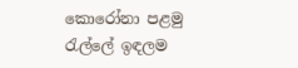කොරෝනා පළමු රැල්ලේ ඉඳලම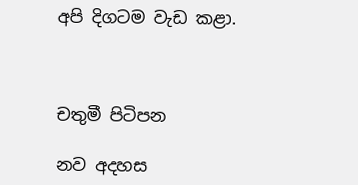අපි දිගටම වැඩ කළා.



චතුමී පිටිපන

නව අදහස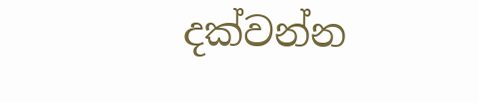දක්වන්න